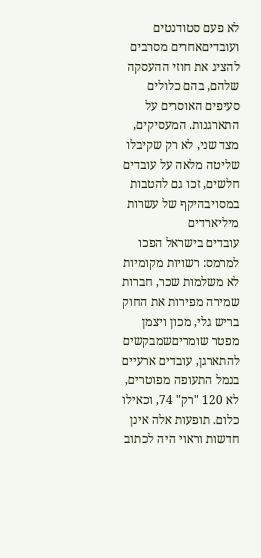לא פעם סטודנטים ועובדיםאחרים מסרבים להציג את חוזי ההעסקה שלהם, בהם כלולים סעיפים האוסרים על התארגנות. המעסיקים, מצד שני, לא רק שקיבלו שליטה מלאה על עובדים חלשים, זכו גם להטבות במסויבהיקף של עשרות מיליארדים
עובדים בישראל הפכו למרמס: רשויות מקומיות לא משלמות שכר, חברות שמירה מפירות את החוק בריש גלי, מכון ויצמן מפטר שומריםשמבקשים להתארגן, עובדים ארעיים בנמל התעופה מפוטרים, לא 120 "רק" 74, וכאילו כלום. תופעות אלה אינן חדשות וראוי היה לכתוב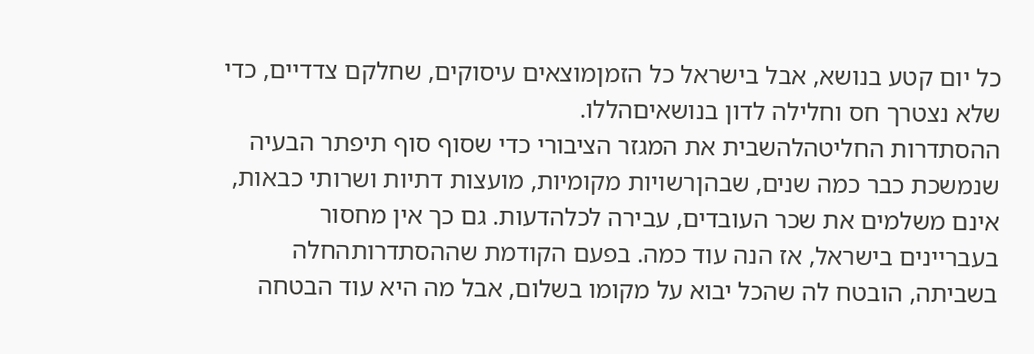כל יום קטע בנושא, אבל בישראל כל הזמןמוצאים עיסוקים, שחלקם צדדיים, כדי שלא נצטרך חס וחלילה לדון בנושאיםהללו.
ההסתדרות החליטהלהשבית את המגזר הציבורי כדי שסוף סוף תיפתר הבעיה שנמשכת כבר כמה שנים, שבהןרשויות מקומיות, מועצות דתיות ושרותי כבאות, אינם משלמים את שכר העובדים, עבירה לכלהדעות. גם כך אין מחסור בעבריינים בישראל, אז הנה עוד כמה. בפעם הקודמת שההסתדרותהחלה בשביתה, הובטח לה שהכל יבוא על מקומו בשלום, אבל מה היא עוד הבטחה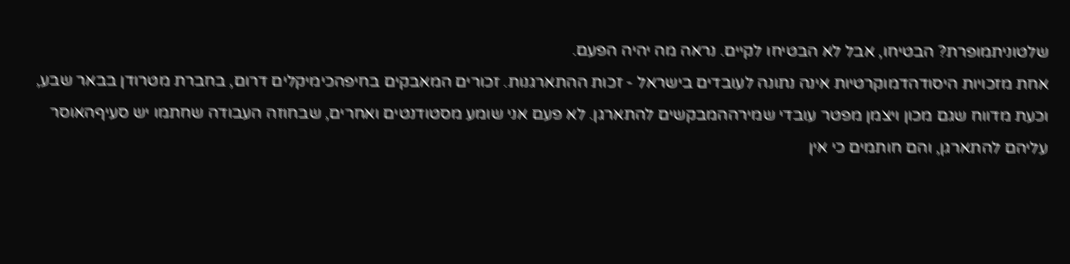שלטוניתמופרת? הבטיחו, אבל לא הבטיחו לקיים. נראה מה יהיה הפעם.
אחת מזכויות היסודהדמוקרטיות אינה נתונה לעובדים בישראל - זכות ההתארגנות. זכורים המאבקים בחיפהכימיקלים דרום, בחברת מטרודן בבאר שבע, וכעת מדווח שגם מכון ויצמן מפטר עובדי שמירההמבקשים להתארגן. לא פעם אני שומע מסטודנטים ואחרים, שבחוזה העבודה שחתמו יש סעיףהאוסר עליהם להתארגן, והם חותמים כי אין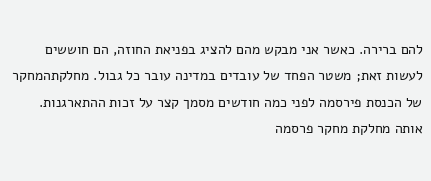להם ברירה. כאשר אני מבקש מהם להציג בפניאת החוזה, הם חוששים לעשות זאת; משטר הפחד של עובדים במדינה עובר כל גבול. מחלקתהמחקר של הכנסת פירסמה לפני כמה חודשים מסמך קצר על זכות ההתארגנות.
אותה מחלקת מחקר פרסמה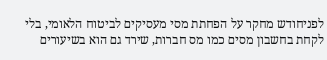לפניחודש מחקר על הפחתת מסי מעסיקים לביטוח הלאומי, בלי לקחת בחשבון מסים כמו מס חברות, שירד גם הוא בשיעורים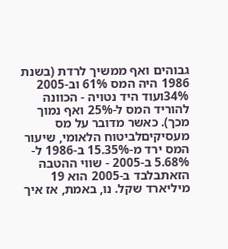גבוהים ואף ממשיך לרדת (בשנת 1986 היה המס 61% וב-2005 34%ועוד היד נטויה - הכוונה להוריד המס ל-25% ואף נמוך מכך). כאשר מדובר על מס מעסיקיםלביטוח הלאומי, שיעור המס ירד מ-15.35% ב-1986 ל- 5.68% ב-2005 - שווי ההטבה הזאתבלבד ב-2005 הוא 19 מיליארד שקל. נו, באמת, אז איך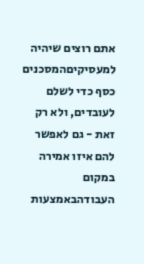אתם רוצים שיהיה למעסיקיםהמסכנים כסף כדי לשלם לעובדים, ולא רק זאת - גם לאפשר להם איזו אמירה במקום העבודהבאמצעות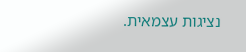נציגות עצמאית.